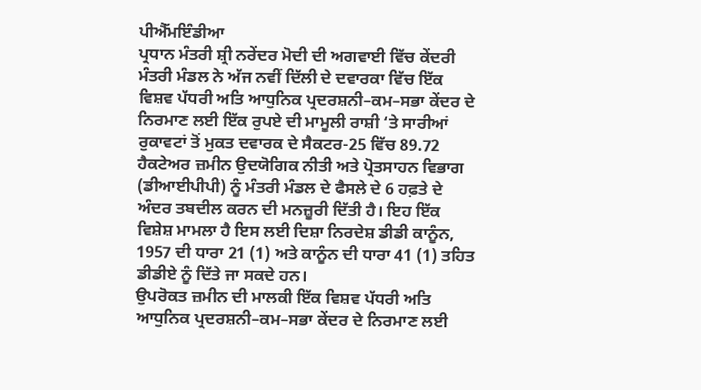ਪੀਐੱਮਇੰਡੀਆ
ਪ੍ਰਧਾਨ ਮੰਤਰੀ ਸ਼੍ਰੀ ਨਰੇਂਦਰ ਮੋਦੀ ਦੀ ਅਗਵਾਈ ਵਿੱਚ ਕੇਂਦਰੀ ਮੰਤਰੀ ਮੰਡਲ ਨੇ ਅੱਜ ਨਵੀਂ ਦਿੱਲੀ ਦੇ ਦਵਾਰਕਾ ਵਿੱਚ ਇੱਕ ਵਿਸ਼ਵ ਪੱਧਰੀ ਅਤਿ ਆਧੁਨਿਕ ਪ੍ਰਦਰਸ਼ਨੀ–ਕਮ–ਸਭਾ ਕੇਂਦਰ ਦੇ ਨਿਰਮਾਣ ਲਈ ਇੱਕ ਰੁਪਏ ਦੀ ਮਾਮੂਲੀ ਰਾਸ਼ੀ ‘ਤੇ ਸਾਰੀਆਂ ਰੁਕਾਵਟਾਂ ਤੋਂ ਮੁਕਤ ਦਵਾਰਕ ਦੇ ਸੈਕਟਰ-25 ਵਿੱਚ 89.72 ਹੈਕਟੇਅਰ ਜ਼ਮੀਨ ਉਦਯੋਗਿਕ ਨੀਤੀ ਅਤੇ ਪ੍ਰੋਤਸਾਹਨ ਵਿਭਾਗ (ਡੀਆਈਪੀਪੀ) ਨੂੰ ਮੰਤਰੀ ਮੰਡਲ ਦੇ ਫੈਸਲੇ ਦੇ 6 ਹਫ਼ਤੇ ਦੇ ਅੰਦਰ ਤਬਦੀਲ ਕਰਨ ਦੀ ਮਨਜ਼ੂਰੀ ਦਿੱਤੀ ਹੈ। ਇਹ ਇੱਕ ਵਿਸ਼ੇਸ਼ ਮਾਮਲਾ ਹੈ ਇਸ ਲਈ ਦਿਸ਼ਾ ਨਿਰਦੇਸ਼ ਡੀਡੀ ਕਾਨੂੰਨ, 1957 ਦੀ ਧਾਰਾ 21 (1) ਅਤੇ ਕਾਨੂੰਨ ਦੀ ਧਾਰਾ 41 (1) ਤਹਿਤ ਡੀਡੀਏ ਨੂੰ ਦਿੱਤੇ ਜਾ ਸਕਦੇ ਹਨ।
ਉਪਰੋਕਤ ਜ਼ਮੀਨ ਦੀ ਮਾਲਕੀ ਇੱਕ ਵਿਸ਼ਵ ਪੱਧਰੀ ਅਤਿ ਆਧੁਨਿਕ ਪ੍ਰਦਰਸ਼ਨੀ–ਕਮ–ਸਭਾ ਕੇਂਦਰ ਦੇ ਨਿਰਮਾਣ ਲਈ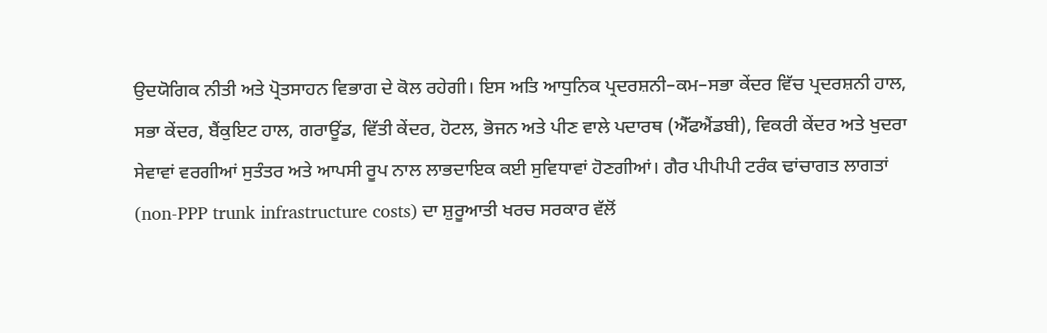ਉਦਯੋਗਿਕ ਨੀਤੀ ਅਤੇ ਪ੍ਰੋਤਸਾਹਨ ਵਿਭਾਗ ਦੇ ਕੋਲ ਰਹੇਗੀ। ਇਸ ਅਤਿ ਆਧੁਨਿਕ ਪ੍ਰਦਰਸ਼ਨੀ–ਕਮ–ਸਭਾ ਕੇਂਦਰ ਵਿੱਚ ਪ੍ਰਦਰਸ਼ਨੀ ਹਾਲ, ਸਭਾ ਕੇਂਦਰ, ਬੈਂਕੁਇਟ ਹਾਲ, ਗਰਾਊਂਡ, ਵਿੱਤੀ ਕੇਂਦਰ, ਹੋਟਲ, ਭੋਜਨ ਅਤੇ ਪੀਣ ਵਾਲੇ ਪਦਾਰਥ (ਐੱਫਐਂਡਬੀ), ਵਿਕਰੀ ਕੇਂਦਰ ਅਤੇ ਖੁਦਰਾ ਸੇਵਾਵਾਂ ਵਰਗੀਆਂ ਸੁਤੰਤਰ ਅਤੇ ਆਪਸੀ ਰੂਪ ਨਾਲ ਲਾਭਦਾਇਕ ਕਈ ਸੁਵਿਧਾਵਾਂ ਹੋਣਗੀਆਂ। ਗੈਰ ਪੀਪੀਪੀ ਟਰੰਕ ਢਾਂਚਾਗਤ ਲਾਗਤਾਂ (non-PPP trunk infrastructure costs) ਦਾ ਸ਼ੁਰੂਆਤੀ ਖਰਚ ਸਰਕਾਰ ਵੱਲੋਂ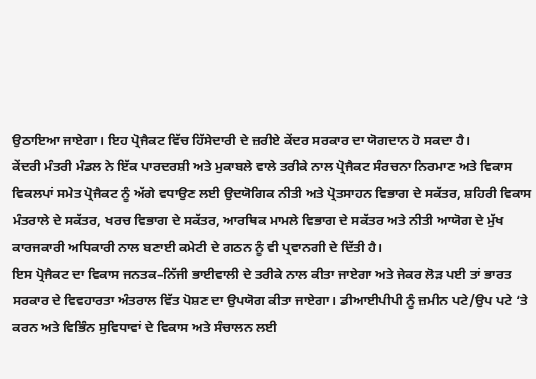ਉਠਾਇਆ ਜਾਏਗਾ। ਇਹ ਪ੍ਰੋਜੈਕਟ ਵਿੱਚ ਹਿੱਸੇਦਾਰੀ ਦੇ ਜ਼ਰੀਏ ਕੇਂਦਰ ਸਰਕਾਰ ਦਾ ਯੋਗਦਾਨ ਹੋ ਸਕਦਾ ਹੈ।
ਕੇਂਦਰੀ ਮੰਤਰੀ ਮੰਡਲ ਨੇ ਇੱਕ ਪਾਰਦਰਸ਼ੀ ਅਤੇ ਮੁਕਾਬਲੇ ਵਾਲੇ ਤਰੀਕੇ ਨਾਲ ਪ੍ਰੋਜੈਕਟ ਸੰਰਚਨਾ ਨਿਰਮਾਣ ਅਤੇ ਵਿਕਾਸ ਵਿਕਲਪਾਂ ਸਮੇਤ ਪ੍ਰੋਜੈਕਟ ਨੂੰ ਅੱਗੇ ਵਧਾਉਣ ਲਈ ਉਦਯੋਗਿਕ ਨੀਤੀ ਅਤੇ ਪ੍ਰੋਤਸਾਹਨ ਵਿਭਾਗ ਦੇ ਸਕੱਤਰ, ਸ਼ਹਿਰੀ ਵਿਕਾਸ ਮੰਤਰਾਲੇ ਦੇ ਸਕੱਤਰ, ਖਰਚ ਵਿਭਾਗ ਦੇ ਸਕੱਤਰ, ਆਰਥਿਕ ਮਾਮਲੇ ਵਿਭਾਗ ਦੇ ਸਕੱਤਰ ਅਤੇ ਨੀਤੀ ਆਯੋਗ ਦੇ ਮੁੱਖ ਕਾਰਜਕਾਰੀ ਅਧਿਕਾਰੀ ਨਾਲ ਬਣਾਈ ਕਮੇਟੀ ਦੇ ਗਠਨ ਨੂੰ ਵੀ ਪ੍ਰਵਾਨਗੀ ਦੇ ਦਿੱਤੀ ਹੈ।
ਇਸ ਪ੍ਰੋਜੈਕਟ ਦਾ ਵਿਕਾਸ ਜਨਤਕ–ਨਿੱਜੀ ਭਾਈਵਾਲੀ ਦੇ ਤਰੀਕੇ ਨਾਲ ਕੀਤਾ ਜਾਏਗਾ ਅਤੇ ਜੇਕਰ ਲੋੜ ਪਈ ਤਾਂ ਭਾਰਤ ਸਰਕਾਰ ਦੇ ਵਿਵਹਾਰਤਾ ਅੰਤਰਾਲ ਵਿੱਤ ਪੋਸ਼ਣ ਦਾ ਉਪਯੋਗ ਕੀਤਾ ਜਾਏਗਾ। ਡੀਆਈਪੀਪੀ ਨੂੰ ਜ਼ਮੀਨ ਪਟੇ/ਉਪ ਪਟੇ ‘ਤੇ ਕਰਨ ਅਤੇ ਵਿਭਿੰਨ ਸੁਵਿਧਾਵਾਂ ਦੇ ਵਿਕਾਸ ਅਤੇ ਸੰਚਾਲਨ ਲਈ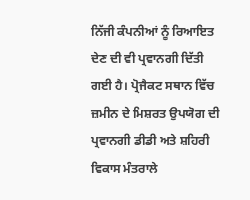ਨਿੱਜੀ ਕੰਪਨੀਆਂ ਨੂੰ ਰਿਆਇਤ ਦੇਣ ਦੀ ਵੀ ਪ੍ਰਵਾਨਗੀ ਦਿੱਤੀ ਗਈ ਹੈ। ਪ੍ਰੋਜੈਕਟ ਸਥਾਨ ਵਿੱਚ ਜ਼ਮੀਨ ਦੇ ਮਿਸ਼ਰਤ ਉਪਯੋਗ ਦੀ ਪ੍ਰਵਾਨਗੀ ਡੀਡੀ ਅਤੇ ਸ਼ਹਿਰੀ ਵਿਕਾਸ ਮੰਤਰਾਲੇ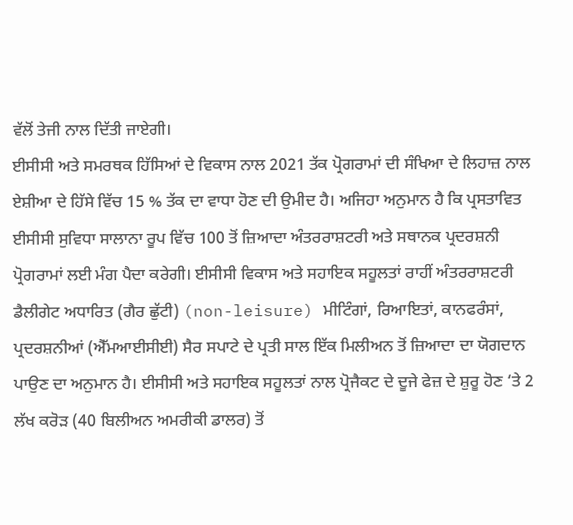ਵੱਲੋਂ ਤੇਜੀ ਨਾਲ ਦਿੱਤੀ ਜਾਏਗੀ।
ਈਸੀਸੀ ਅਤੇ ਸਮਰਥਕ ਹਿੱਸਿਆਂ ਦੇ ਵਿਕਾਸ ਨਾਲ 2021 ਤੱਕ ਪ੍ਰੋਗਰਾਮਾਂ ਦੀ ਸੰਖਿਆ ਦੇ ਲਿਹਾਜ਼ ਨਾਲ ਏਸ਼ੀਆ ਦੇ ਹਿੱਸੇ ਵਿੱਚ 15 % ਤੱਕ ਦਾ ਵਾਧਾ ਹੋਣ ਦੀ ਉਮੀਦ ਹੈ। ਅਜਿਹਾ ਅਨੁਮਾਨ ਹੈ ਕਿ ਪ੍ਰਸਤਾਵਿਤ ਈਸੀਸੀ ਸੁਵਿਧਾ ਸਾਲਾਨਾ ਰੂਪ ਵਿੱਚ 100 ਤੋਂ ਜ਼ਿਆਦਾ ਅੰਤਰਰਾਸ਼ਟਰੀ ਅਤੇ ਸਥਾਨਕ ਪ੍ਰਦਰਸ਼ਨੀ ਪ੍ਰੋਗਰਾਮਾਂ ਲਈ ਮੰਗ ਪੈਦਾ ਕਰੇਗੀ। ਈਸੀਸੀ ਵਿਕਾਸ ਅਤੇ ਸਹਾਇਕ ਸਹੂਲਤਾਂ ਰਾਹੀਂ ਅੰਤਰਰਾਸ਼ਟਰੀ ਡੈਲੀਗੇਟ ਅਧਾਰਿਤ (ਗੈਰ ਛੁੱਟੀ) (non-leisure) ਮੀਟਿੰਗਾਂ, ਰਿਆਇਤਾਂ, ਕਾਨਫਰੰਸਾਂ, ਪ੍ਰਦਰਸ਼ਨੀਆਂ (ਐੱਮਆਈਸੀਈ) ਸੈਰ ਸਪਾਟੇ ਦੇ ਪ੍ਰਤੀ ਸਾਲ ਇੱਕ ਮਿਲੀਅਨ ਤੋਂ ਜ਼ਿਆਦਾ ਦਾ ਯੋਗਦਾਨ ਪਾਉਣ ਦਾ ਅਨੁਮਾਨ ਹੈ। ਈਸੀਸੀ ਅਤੇ ਸਹਾਇਕ ਸਹੂਲਤਾਂ ਨਾਲ ਪ੍ਰੋਜੈਕਟ ਦੇ ਦੂਜੇ ਫੇਜ਼ ਦੇ ਸ਼ੁਰੂ ਹੋਣ ‘ਤੇ 2 ਲੱਖ ਕਰੋੜ (40 ਬਿਲੀਅਨ ਅਮਰੀਕੀ ਡਾਲਰ) ਤੋਂ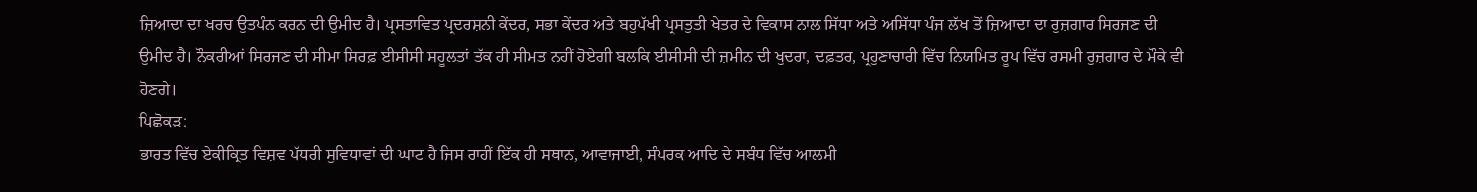ਜ਼ਿਆਦਾ ਦਾ ਖਰਚ ਉਤਪੰਨ ਕਰਨ ਦੀ ਉਮੀਦ ਹੈ। ਪ੍ਰਸਤਾਵਿਤ ਪ੍ਰਦਰਸ਼ਨੀ ਕੇਂਦਰ, ਸਭਾ ਕੇਂਦਰ ਅਤੇ ਬਹੁਪੱਖੀ ਪ੍ਰਸਤੁਤੀ ਖੇਤਰ ਦੇ ਵਿਕਾਸ ਨਾਲ ਸਿੱਧਾ ਅਤੇ ਅਸਿੱਧਾ ਪੰਜ ਲੱਖ ਤੋਂ ਜ਼ਿਆਦਾ ਦਾ ਰੁਜ਼ਗਾਰ ਸਿਰਜਣ ਦੀ ਉਮੀਦ ਹੈ। ਨੌਕਰੀਆਂ ਸਿਰਜਣ ਦੀ ਸੀਮਾ ਸਿਰਫ਼ ਈਸੀਸੀ ਸਹੂਲਤਾਂ ਤੱਕ ਹੀ ਸੀਮਤ ਨਹੀਂ ਹੋਏਗੀ ਬਲਕਿ ਈਸੀਸੀ ਦੀ ਜ਼ਮੀਨ ਦੀ ਖੁਦਰਾ, ਦਫ਼ਤਰ, ਪ੍ਰਹੁਣਾਚਾਰੀ ਵਿੱਚ ਨਿਯਮਿਤ ਰੂਪ ਵਿੱਚ ਰਸਮੀ ਰੁਜ਼ਗਾਰ ਦੇ ਮੌਕੇ ਵੀ ਹੋਣਗੇ।
ਪਿਛੋਕੜ:
ਭਾਰਤ ਵਿੱਚ ਏਕੀਕ੍ਰਿਤ ਵਿਸ਼ਵ ਪੱਧਰੀ ਸੁਵਿਧਾਵਾਂ ਦੀ ਘਾਟ ਹੈ ਜਿਸ ਰਾਹੀਂ ਇੱਕ ਹੀ ਸਥਾਨ, ਆਵਾਜਾਈ, ਸੰਪਰਕ ਆਦਿ ਦੇ ਸਬੰਧ ਵਿੱਚ ਆਲਮੀ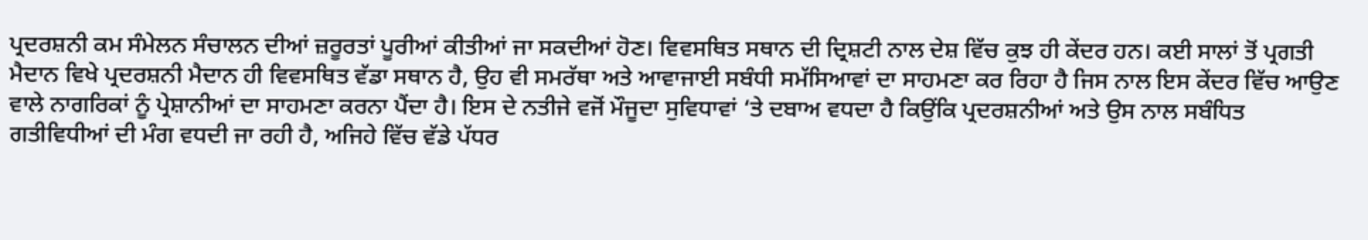ਪ੍ਰਦਰਸ਼ਨੀ ਕਮ ਸੰਮੇਲਨ ਸੰਚਾਲਨ ਦੀਆਂ ਜ਼ਰੂਰਤਾਂ ਪੂਰੀਆਂ ਕੀਤੀਆਂ ਜਾ ਸਕਦੀਆਂ ਹੋਣ। ਵਿਵਸਥਿਤ ਸਥਾਨ ਦੀ ਦ੍ਰਿਸ਼ਟੀ ਨਾਲ ਦੇਸ਼ ਵਿੱਚ ਕੁਝ ਹੀ ਕੇਂਦਰ ਹਨ। ਕਈ ਸਾਲਾਂ ਤੋਂ ਪ੍ਰਗਤੀ ਮੈਦਾਨ ਵਿਖੇ ਪ੍ਰਦਰਸ਼ਨੀ ਮੈਦਾਨ ਹੀ ਵਿਵਸਥਿਤ ਵੱਡਾ ਸਥਾਨ ਹੈ, ਉਹ ਵੀ ਸਮਰੱਥਾ ਅਤੇ ਆਵਾਜਾਈ ਸਬੰਧੀ ਸਮੱਸਿਆਵਾਂ ਦਾ ਸਾਹਮਣਾ ਕਰ ਰਿਹਾ ਹੈ ਜਿਸ ਨਾਲ ਇਸ ਕੇਂਦਰ ਵਿੱਚ ਆਉਣ ਵਾਲੇ ਨਾਗਰਿਕਾਂ ਨੂੰ ਪ੍ਰੇਸ਼ਾਨੀਆਂ ਦਾ ਸਾਹਮਣਾ ਕਰਨਾ ਪੈਂਦਾ ਹੈ। ਇਸ ਦੇ ਨਤੀਜੇ ਵਜੋਂ ਮੌਜੂਦਾ ਸੁਵਿਧਾਵਾਂ ‘ਤੇ ਦਬਾਅ ਵਧਦਾ ਹੈ ਕਿਉਂਕਿ ਪ੍ਰਦਰਸ਼ਨੀਆਂ ਅਤੇ ਉਸ ਨਾਲ ਸਬੰਧਿਤ ਗਤੀਵਿਧੀਆਂ ਦੀ ਮੰਗ ਵਧਦੀ ਜਾ ਰਹੀ ਹੈ, ਅਜਿਹੇ ਵਿੱਚ ਵੱਡੇ ਪੱਧਰ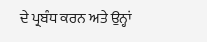ਦੇ ਪ੍ਰਬੰਧ ਕਰਨ ਅਤੇ ਉਨ੍ਹਾਂ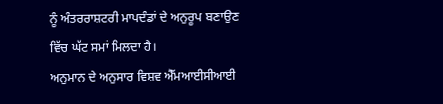ਨੂੰ ਅੰਤਰਰਾਸ਼ਟਰੀ ਮਾਪਦੰਡਾਂ ਦੇ ਅਨੁਰੂਪ ਬਣਾਉਣ ਵਿੱਚ ਘੱਟ ਸਮਾਂ ਮਿਲਦਾ ਹੈ।
ਅਨੁਮਾਨ ਦੇ ਅਨੁਸਾਰ ਵਿਸ਼ਵ ਐੱਮਆਈਸੀਆਈ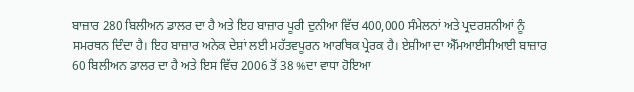ਬਾਜ਼ਾਰ 280 ਬਿਲੀਅਨ ਡਾਲਰ ਦਾ ਹੈ ਅਤੇ ਇਹ ਬਾਜ਼ਾਰ ਪੂਰੀ ਦੁਨੀਆ ਵਿੱਚ 400,000 ਸੰਮੇਲਨਾਂ ਅਤੇ ਪ੍ਰਦਰਸ਼ਨੀਆਂ ਨੂੰ ਸਮਰਥਨ ਦਿੰਦਾ ਹੈ। ਇਹ ਬਾਜ਼ਾਰ ਅਨੇਕ ਦੇਸ਼ਾਂ ਲਈ ਮਹੱਤਵਪੂਰਨ ਆਰਥਿਕ ਪ੍ਰੇਰਕ ਹੈ। ਏਸ਼ੀਆ ਦਾ ਐੱਮਆਈਸੀਆਈ ਬਾਜ਼ਾਰ 60 ਬਿਲੀਅਨ ਡਾਲਰ ਦਾ ਹੈ ਅਤੇ ਇਸ ਵਿੱਚ 2006 ਤੋਂ 38 %ਦਾ ਵਾਧਾ ਹੋਇਆ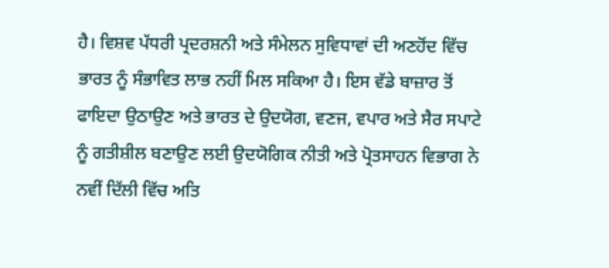ਹੈ। ਵਿਸ਼ਵ ਪੱਧਰੀ ਪ੍ਰਦਰਸ਼ਨੀ ਅਤੇ ਸੰਮੇਲਨ ਸੁਵਿਧਾਵਾਂ ਦੀ ਅਣਹੋਂਦ ਵਿੱਚ ਭਾਰਤ ਨੂੰ ਸੰਭਾਵਿਤ ਲਾਭ ਨਹੀਂ ਮਿਲ ਸਕਿਆ ਹੈ। ਇਸ ਵੱਡੇ ਬਾਜ਼ਾਰ ਤੋਂ ਫਾਇਦਾ ਉਠਾਉਣ ਅਤੇ ਭਾਰਤ ਦੇ ਉਦਯੋਗ, ਵਣਜ, ਵਪਾਰ ਅਤੇ ਸੈਰ ਸਪਾਟੇ ਨੂੰ ਗਤੀਸ਼ੀਲ ਬਣਾਉਣ ਲਈ ਉਦਯੋਗਿਕ ਨੀਤੀ ਅਤੇ ਪ੍ਰੋਤਸਾਹਨ ਵਿਭਾਗ ਨੇ ਨਵੀਂ ਦਿੱਲੀ ਵਿੱਚ ਅਤਿ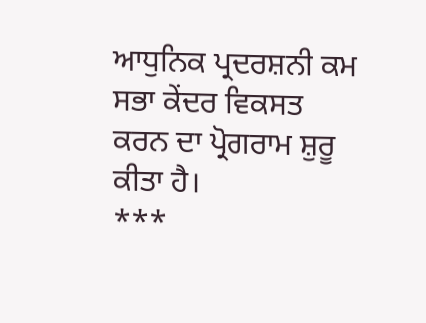ਆਧੁਨਿਕ ਪ੍ਰਦਰਸ਼ਨੀ ਕਮ ਸਭਾ ਕੇਂਦਰ ਵਿਕਸਤ ਕਰਨ ਦਾ ਪ੍ਰੋਗਰਾਮ ਸ਼ੁਰੂ ਕੀਤਾ ਹੈ।
***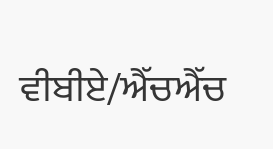ਵੀਬੀਏ/ਐੱਚਐੱਚ